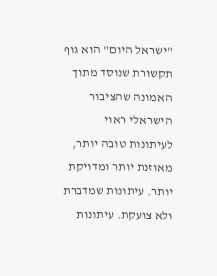"ישראל היום" הוא גוף תקשורת שנוסד מתוך האמונה שהציבור הישראלי ראוי לעיתונות טובה יותר, מאוזנת יותר ומדויקת יותר. עיתונות שמדברת ולא צועקת. עיתונות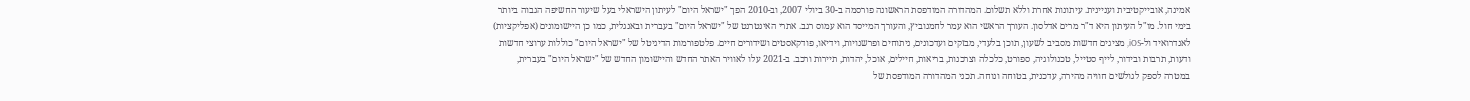אמינה, אובייקטיבית ועניינית. עיתונות אחרת וללא תשלום. המהדורה המודפסת הראשונה פורסמה ב-30 ביולי 2007, וב-2010 הפך "ישראל היום" לעיתון הישראלי בעל שיעור החשיפה הגבוה ביותר בימי חול. מו"ל העיתון היא ד"ר מרים אדלסון. העורך הראשי הוא עמר לחמנוביץ, והעורך המייסד הוא עמוס רגב. אתרי האינטרנט של "ישראל היום" בעברית ובאנגלית, כמו כן היישומונים (אפליקציות) לאנדרואיד ול-iOS, מציגים חדשות מסביב לשעון, תוכן בלעדי, מבזקים ועדכונים, ניתוחים ופרשנויות, וידיאו, פודקאסטים ושידורים חיים. פלטפורמות הדיגיטל של "ישראל היום" כוללות ערוצי חדשות ודעות, תרבות ובידור, לייף סטייל, טכנולוגיה, ספורט, כלכלה וצרכנות, בריאות, חיילים, אוכל, יהדות, תיירות ורכב. ב-2021 עלו לאוויר האתר החדש והיישומון החדש של "ישראל היום" בעברית, במטרה לספק לגולשים חוויה מהירה, עדכנית, בטוחה ונוחה. תכני המהדורה המודפסת של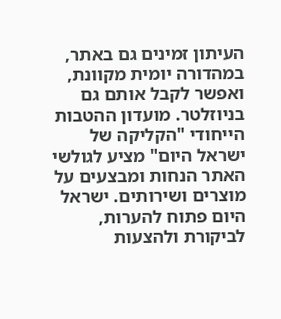העיתון זמינים גם באתר, במהדורה יומית מקוונת, ואפשר לקבל אותם גם בניוזלטר. מועדון ההטבות הייחודי "הקליקה של ישראל היום" מציע לגולשי האתר הנחות ומבצעים על מוצרים ושירותים. ישראל היום פתוח להערות, לביקורת ולהצעות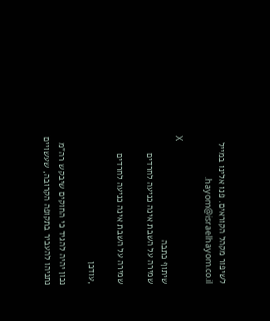לשיפור מקהל הקוראים. פנו אלינו במייל hayom@israelhayom.co.il.

X
שיתוף כתבה
שמירה על השבת אינה כניעה לחרדים

שמירה על השבת אינה כניעה לחרדים

,עודכן

נכון יהיה להגיד כי החוקים שיבקש רה"מ נתניהו להעביר בתקופה הקרובה, שעשויים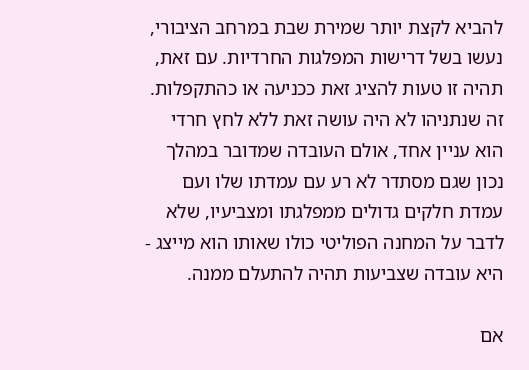להביא לקצת יותר שמירת שבת במרחב הציבורי, נעשו בשל דרישות המפלגות החרדיות. עם זאת, תהיה זו טעות להציג זאת ככניעה או כהתקפלות. זה שנתניהו לא היה עושה זאת ללא לחץ חרדי הוא עניין אחד, אולם העובדה שמדובר במהלך נכון שגם מסתדר לא רע עם עמדתו שלו ועם עמדת חלקים גדולים ממפלגתו ומצביעיו, שלא לדבר על המחנה הפוליטי כולו שאותו הוא מייצג - היא עובדה שצביעות תהיה להתעלם ממנה.

אם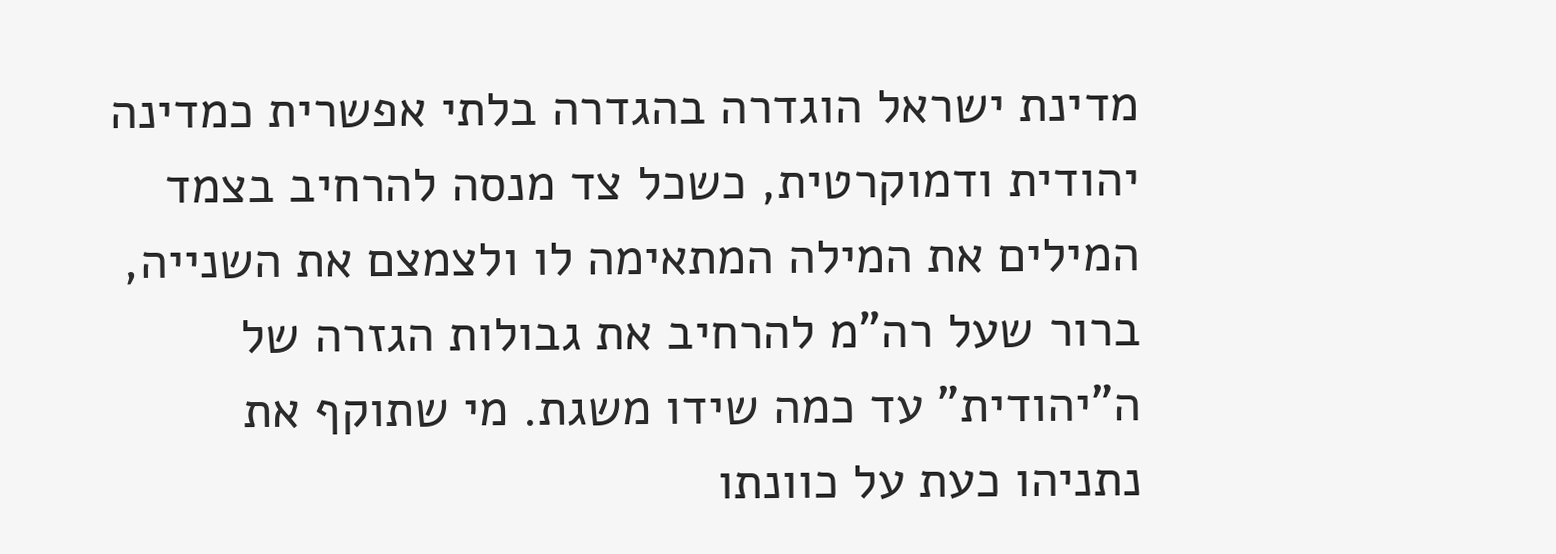מדינת ישראל הוגדרה בהגדרה בלתי אפשרית כמדינה יהודית ודמוקרטית, כשכל צד מנסה להרחיב בצמד המילים את המילה המתאימה לו ולצמצם את השנייה, ברור שעל רה"מ להרחיב את גבולות הגזרה של ה"יהודית" עד כמה שידו משגת. מי שתוקף את נתניהו כעת על כוונתו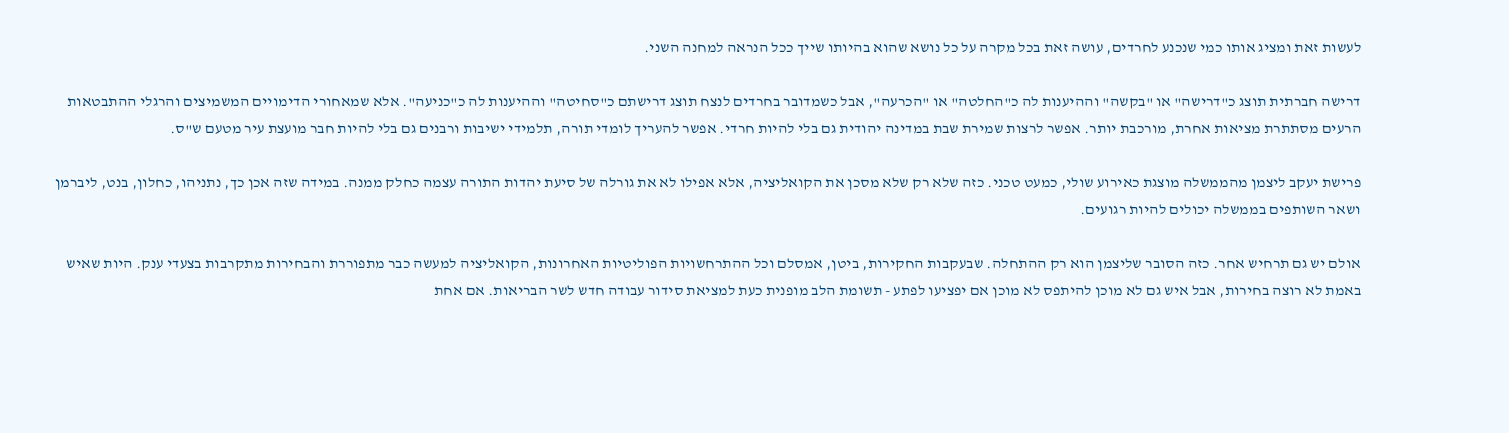לעשות זאת ומציג אותו כמי שנכנע לחרדים, עושה זאת בכל מקרה על כל נושא שהוא בהיותו שייך ככל הנראה למחנה השני.

דרישה חברתית תוצג כ"דרישה" או "בקשה" וההיענות לה כ"החלטה" או "הכרעה", אבל כשמדובר בחרדים לנצח תוצג דרישתם כ"סחיטה" וההיענות לה כ"כניעה". אלא שמאחורי הדימויים המשמיצים והרגלי ההתבטאות הרעים מסתתרת מציאות אחרת, מורכבת יותר. אפשר לרצות שמירת שבת במדינה יהודית גם בלי להיות חרדי. אפשר להעריך לומדי תורה, תלמידי ישיבות ורבנים גם בלי להיות חבר מועצת עיר מטעם ש"ס.

פרישת יעקב ליצמן מהממשלה מוצגת כאירוע שולי, כמעט טכני. כזה שלא רק שלא מסכן את הקואליציה, אלא אפילו לא את גורלה של סיעת יהדות התורה עצמה כחלק ממנה. במידה שזה אכן כך, נתניהו, כחלון, בנט, ליברמן ושאר השותפים בממשלה יכולים להיות רגועים.

אולם יש גם תרחיש אחר. כזה הסובר שליצמן הוא רק ההתחלה. שבעקבות החקירות, ביטן, אמסלם וכל ההתרחשויות הפוליטיות האחרונות, הקואליציה למעשה כבר מתפוררת והבחירות מתקרבות בצעדי ענק. היות שאיש באמת לא רוצה בחירות, אבל איש גם לא מוכן להיתפס לא מוכן אם יפציעו לפתע - תשומת הלב מופנית כעת למציאת סידור עבודה חדש לשר הבריאות. אם אחת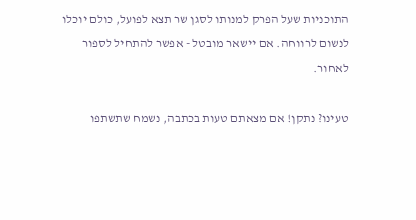התוכניות שעל הפרק למנותו לסגן שר תצא לפועל, כולם יוכלו לנשום לרווחה. אם יישאר מובטל - אפשר להתחיל לספור לאחור.

טעינו? נתקן! אם מצאתם טעות בכתבה, נשמח שתשתפו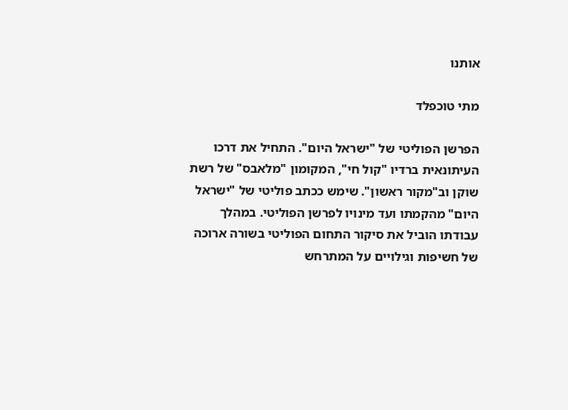אותנו

מתי טוכפלד

הפרשן הפוליטי של "ישראל היום". התחיל את דרכו העיתונאית ברדיו "קול חי", המקומון "מלאבס" של רשת שוקן וב"מקור ראשון". שימש ככתב פוליטי של "ישראל היום" מהקמתו ועד מינויו לפרשן הפוליטי. במהלך עבודתו הוביל את סיקור התחום הפוליטי בשורה ארוכה של חשיפות וגילויים על המתרחש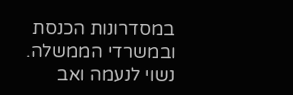במסדרונות הכנסת ובמשרדי הממשלה. נשוי לנעמה ואב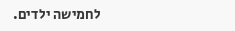לחמישה ילדים.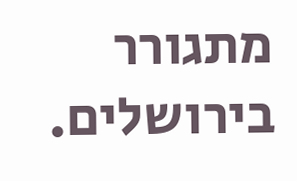מתגורר בירושלים.